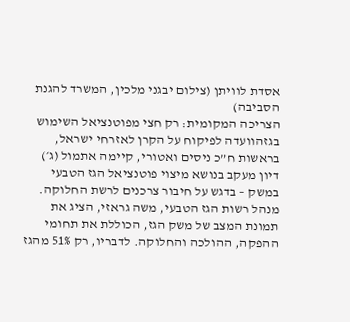אסדת לוויתן (צילום יבגני מלכין, המשרד להגנת הסביבה)
הצריכה המקומית: רק חצי מפוטנציאל השימוש בגזהוועדה לפיקוח על הקרן לאזרחי ישראל, בראשות ח”כ ניסים ואטורי, קיימה אתמול (ג׳) דיון מעקב בנושא מיצוי פוטנציאל הגז הטבעי במשק – בדגש על חיבור צרכנים לרשת החלוקה.
מנהל רשות הגז הטבעי, משה גראזי, הציג את תמונת המצב של משק הגז, הכוללת את תחומי ההפקה, ההולכה והחלוקה. לדבריו, רק 51% מהגז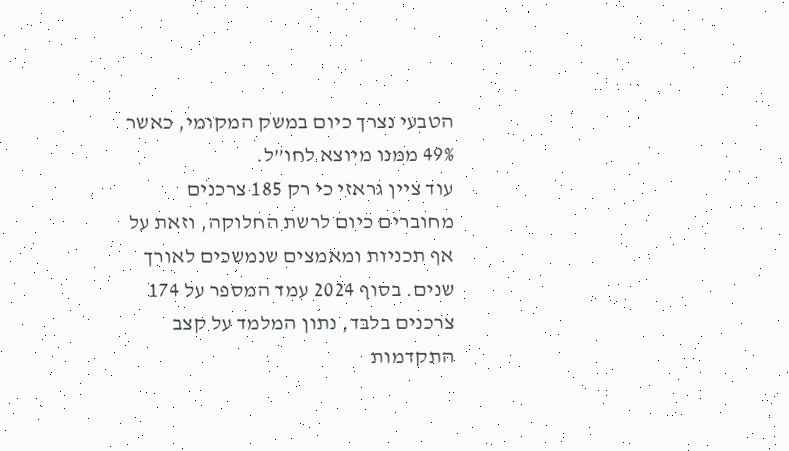הטבעי נצרך כיום במשק המקומי, כאשר 49% ממנו מיוצא לחו”ל.
עוד ציין גראזי כי רק 185 צרכנים מחוברים כיום לרשת החלוקה, וזאת על אף תכניות ומאמצים שנמשכים לאורך שנים. בסוף 2024 עמד המספר על 174 צרכנים בלבד, נתון המלמד על קצב התקדמות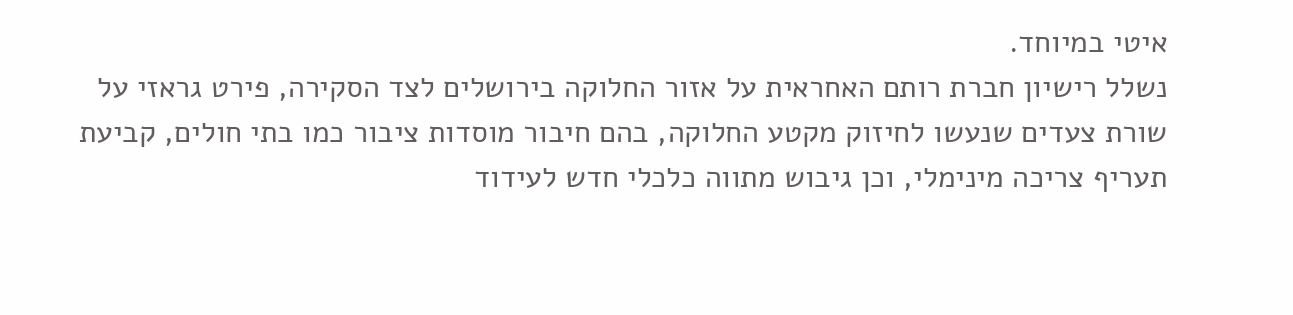איטי במיוחד.
נשלל רישיון חברת רותם האחראית על אזור החלוקה בירושלים לצד הסקירה, פירט גראזי על שורת צעדים שנעשו לחיזוק מקטע החלוקה, בהם חיבור מוסדות ציבור כמו בתי חולים, קביעת תעריף צריכה מינימלי, וכן גיבוש מתווה כלכלי חדש לעידוד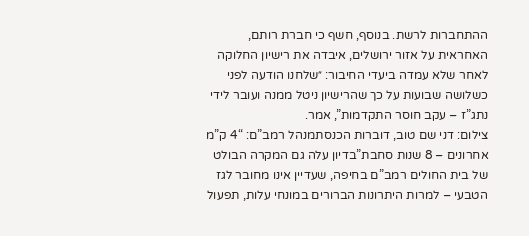ההתחברות לרשת. בנוסף, חשף כי חברת רותם, האחראית על אזור ירושלים, איבדה את רישיון החלוקה לאחר שלא עמדה ביעדי החיבור: ״שלחנו הודעה לפני כשלושה שבועות על כך שהרישיון ניטל ממנה ועובר לידי נתג”ז – עקב חוסר התקדמות”, אמר.
צילום: דני שם טוב, דוברות הכנסתמנהל רמב”ם: “4 ק”מ אחרונים – 8 שנות סחבת”בדיון עלה גם המקרה הבולט של בית החולים רמב”ם בחיפה, שעדיין אינו מחובר לגז הטבעי – למרות היתרונות הברורים במונחי עלות, תפעול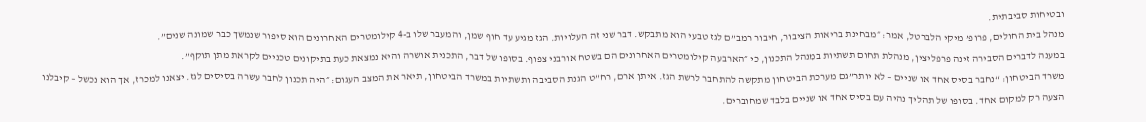ובטיחות סביבתית.
מנהל בית החולים, פרופ’ מיקי הלברטל, אמר: ״מבחינת בריאות הציבור, חיבור רמב”ם לגז טבעי הוא מתבקש. דבר שני זה העלויות. הגז מגיע עד חוף שמן, והמעבר שלו ב-4 קילומטרים האחרונים הוא סיפור שנמשך כבר שמונה שנים”.
במענה לדברים הסבירה זינה פרפליצין, מנהלת תחום תשתיות במִנהל התכנון, כי ״הארבעה קילומטרים האחרונים הם בשטח אורבני צפוף. בסופו של דבר, התכנית אושרה והיא נמצאת כעת בתיקונים טכניים לקראת מתן תוקף”.
משרד הביטחון: “נחבר בסיס אחד או שניים – לא יותר”גם מערכת הביטחון מתקשה להתחבר לרשת הגז. איתן ארם, רח”ט הגנת הסביבה ותשתיות במשרד הביטחון, תיאר את המצב העגום: ״היה תכנון לחבר עשרה בסיסים לגז. יצאנו למכרז, אך הוא נכשל – קיבלנו הצעה רק למקום אחד. בסופו של תהליך נהיה עם בסיס אחד או שניים בלבד שמחוברים.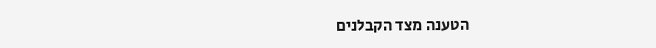הטענה מצד הקבלנים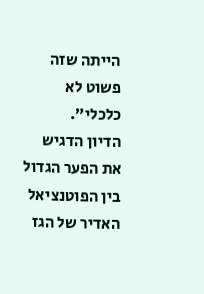הייתה שזה פשוט לא כלכלי”.
הדיון הדגיש את הפער הגדול בין הפוטנציאל האדיר של הגז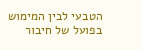הטבעי לבין המימוש בפועל של חיבור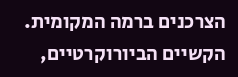הצרכנים ברמה המקומית. הקשיים הביורוקרטיים,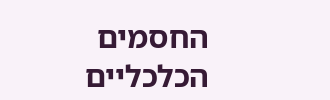החסמים הכלכליים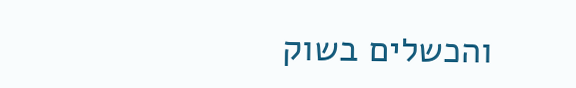והכשלים בשוק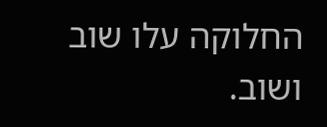החלוקה עלו שוב ושוב.